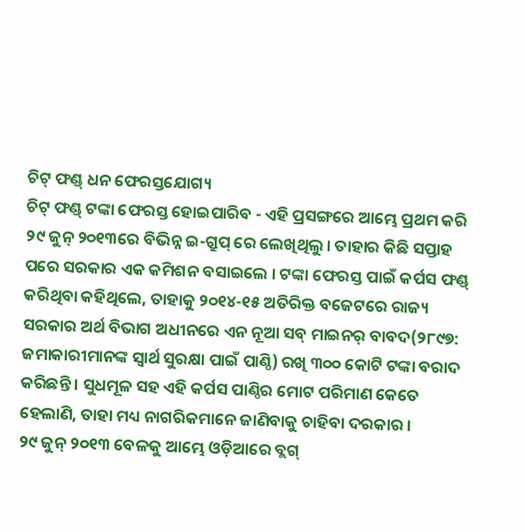ଚିଟ୍ ଫଣ୍ଡ୍ ଧନ ଫେରସ୍ତଯୋଗ୍ୟ
ଚିଟ୍ ଫଣ୍ଡ୍ ଟଙ୍କା ଫେରସ୍ତ ହୋଇପାରିବ - ଏହି ପ୍ରସଙ୍ଗରେ ଆମ୍ଭେ ପ୍ରଥମ କରି ୨୯ ଜୁନ୍ ୨୦୧୩ରେ ବିଭିନ୍ନ ଇ-ଗ୍ରୁପ୍ ରେ ଲେଖିଥିଲୁ । ତାହାର କିଛି ସପ୍ତାହ ପରେ ସରକାର ଏକ କମିଶନ ବସାଇଲେ । ଟଙ୍କା ଫେରସ୍ତ ପାଇଁ କର୍ପସ ଫଣ୍ଡ୍ କରିଥିବା କହିଥିଲେ, ତାହାକୁ ୨୦୧୪-୧୫ ଅତିରିକ୍ତ ବଜେଟରେ ରାଜ୍ୟ ସରକାର ଅର୍ଥ ବିଭାଗ ଅଧୀନରେ ଏନ ନୂଆ ସବ୍ ମାଇନର୍ ବାବଦ(୨୮୯୭: ଜମାକାରୀମାନଙ୍କ ସ୍ୱାର୍ଥ ସୁରକ୍ଷା ପାଇଁ ପାଣ୍ଠି) ରଖି ୩୦୦ କୋଟି ଟଙ୍କା ବରାଦ କରିଛନ୍ତି । ସୁଧମୂଳ ସହ ଏହି କର୍ପସ ପାଣ୍ଠିର ମୋଟ ପରିମାଣ କେତେ ହେଲାଣି, ତାହା ମଧ୍ୟ ନାଗରିକମାନେ ଜାଣିବାକୁ ଚାହିବା ଦରକାର ।
୨୯ ଜୁନ୍ ୨୦୧୩ ବେଳକୁ ଆମ୍ଭେ ଓଡ଼ିଆରେ ବ୍ଲଗ୍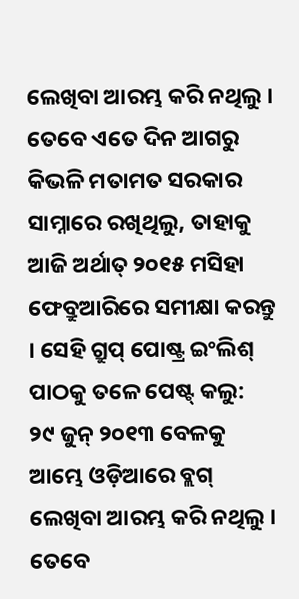ଲେଖିବା ଆରମ୍ଭ କରି ନଥିଲୁ । ତେବେ ଏତେ ଦିନ ଆଗରୁ କିଭଳି ମତାମତ ସରକାର ସାମ୍ନାରେ ରଖିଥିଲୁ, ତାହାକୁ ଆଜି ଅର୍ଥାତ୍ ୨୦୧୫ ମସିହା ଫେବ୍ରୁଆରିରେ ସମୀକ୍ଷା କରନ୍ତୁ । ସେହି ଗ୍ରୁପ୍ ପୋଷ୍ଟ୍ର ଇଂଲିଶ୍ ପାଠକୁ ତଳେ ପେଷ୍ଟ୍ କଲୁ:
୨୯ ଜୁନ୍ ୨୦୧୩ ବେଳକୁ ଆମ୍ଭେ ଓଡ଼ିଆରେ ବ୍ଲଗ୍ ଲେଖିବା ଆରମ୍ଭ କରି ନଥିଲୁ । ତେବେ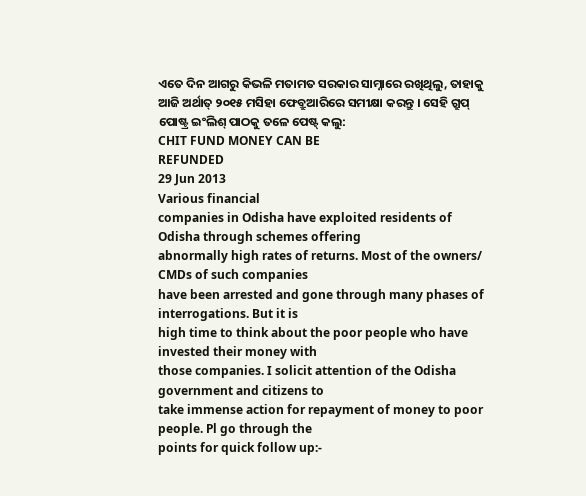ଏତେ ଦିନ ଆଗରୁ କିଭଳି ମତାମତ ସରକାର ସାମ୍ନାରେ ରଖିଥିଲୁ, ତାହାକୁ ଆଜି ଅର୍ଥାତ୍ ୨୦୧୫ ମସିହା ଫେବ୍ରୁଆରିରେ ସମୀକ୍ଷା କରନ୍ତୁ । ସେହି ଗ୍ରୁପ୍ ପୋଷ୍ଟ୍ର ଇଂଲିଶ୍ ପାଠକୁ ତଳେ ପେଷ୍ଟ୍ କଲୁ:
CHIT FUND MONEY CAN BE
REFUNDED
29 Jun 2013
Various financial
companies in Odisha have exploited residents of Odisha through schemes offering
abnormally high rates of returns. Most of the owners/ CMDs of such companies
have been arrested and gone through many phases of interrogations. But it is
high time to think about the poor people who have invested their money with
those companies. I solicit attention of the Odisha government and citizens to
take immense action for repayment of money to poor people. Pl go through the
points for quick follow up:-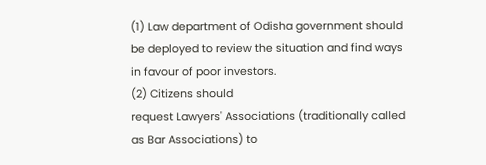(1) Law department of Odisha government should be deployed to review the situation and find ways in favour of poor investors.
(2) Citizens should
request Lawyers' Associations (traditionally called as Bar Associations) to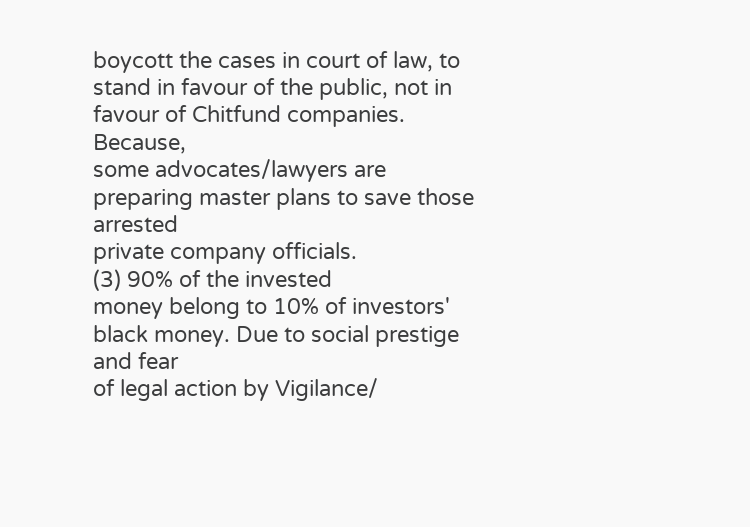boycott the cases in court of law, to stand in favour of the public, not in favour of Chitfund companies. Because,
some advocates/lawyers are preparing master plans to save those arrested
private company officials.
(3) 90% of the invested
money belong to 10% of investors' black money. Due to social prestige and fear
of legal action by Vigilance/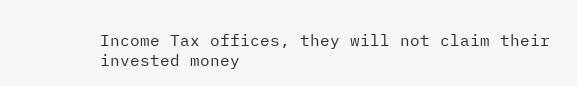Income Tax offices, they will not claim their
invested money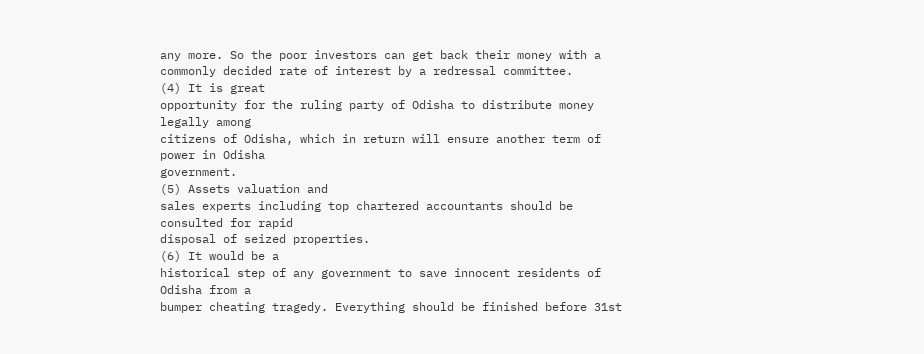any more. So the poor investors can get back their money with a
commonly decided rate of interest by a redressal committee.
(4) It is great
opportunity for the ruling party of Odisha to distribute money legally among
citizens of Odisha, which in return will ensure another term of power in Odisha
government.
(5) Assets valuation and
sales experts including top chartered accountants should be consulted for rapid
disposal of seized properties.
(6) It would be a
historical step of any government to save innocent residents of Odisha from a
bumper cheating tragedy. Everything should be finished before 31st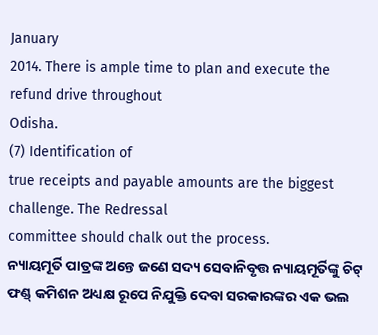January
2014. There is ample time to plan and execute the refund drive throughout
Odisha.
(7) Identification of
true receipts and payable amounts are the biggest challenge. The Redressal
committee should chalk out the process.
ନ୍ୟାୟମୂର୍ତି ପାତ୍ରଙ୍କ ଅନ୍ତେ ଜଣେ ସଦ୍ୟ ସେବାନିବୃତ୍ତ ନ୍ୟାୟମୂର୍ତିଙ୍କୁ ଚିଟ୍ ଫଣ୍ଡ୍ କମିଶନ ଅଧ୍ୟକ୍ଷ ରୂପେ ନିଯୁକ୍ତି ଦେବା ସରକାରଙ୍କର ଏକ ଭଲ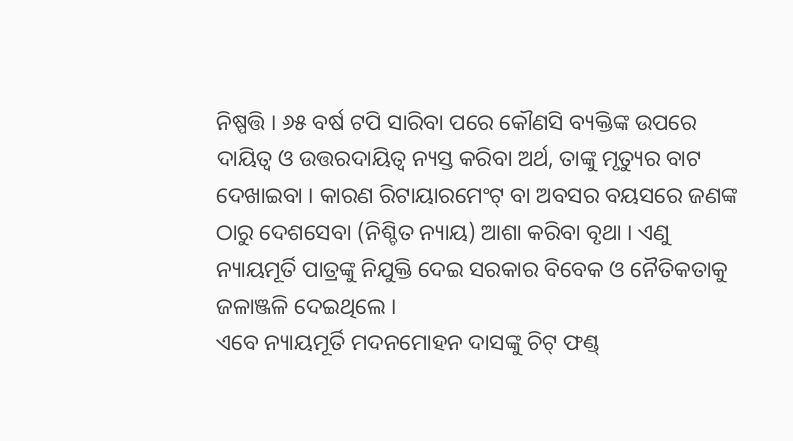ନିଷ୍ପତ୍ତି । ୬୫ ବର୍ଷ ଟପି ସାରିବା ପରେ କୌଣସି ବ୍ୟକ୍ତିଙ୍କ ଉପରେ ଦାୟିତ୍ୱ ଓ ଉତ୍ତରଦାୟିତ୍ୱ ନ୍ୟସ୍ତ କରିବା ଅର୍ଥ, ତାଙ୍କୁ ମୃତ୍ୟୁର ବାଟ ଦେଖାଇବା । କାରଣ ରିଟାୟାରମେଂଟ୍ ବା ଅବସର ବୟସରେ ଜଣଙ୍କ ଠାରୁ ଦେଶସେବା (ନିଶ୍ଚିତ ନ୍ୟାୟ) ଆଶା କରିବା ବୃଥା । ଏଣୁ ନ୍ୟାୟମୂର୍ତି ପାତ୍ରଙ୍କୁ ନିଯୁକ୍ତି ଦେଇ ସରକାର ବିବେକ ଓ ନୈତିକତାକୁ ଜଳାଞ୍ଜଳି ଦେଇଥିଲେ ।
ଏବେ ନ୍ୟାୟମୂର୍ତି ମଦନମୋହନ ଦାସଙ୍କୁ ଚିଟ୍ ଫଣ୍ଡ୍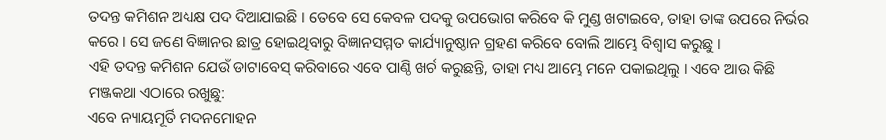ତଦନ୍ତ କମିଶନ ଅଧ୍ୟକ୍ଷ ପଦ ଦିଆଯାଇଛି । ତେବେ ସେ କେବଳ ପଦକୁ ଉପଭୋଗ କରିବେ କି ମୁଣ୍ଡ ଖଟାଇବେ, ତାହା ତାଙ୍କ ଉପରେ ନିର୍ଭର କରେ । ସେ ଜଣେ ବିଜ୍ଞାନର ଛାତ୍ର ହୋଇଥିବାରୁ ବିଜ୍ଞାନସମ୍ମତ କାର୍ଯ୍ୟାନୁଷ୍ଠାନ ଗ୍ରହଣ କରିବେ ବୋଲି ଆମ୍ଭେ ବିଶ୍ୱାସ କରୁଛୁ ।
ଏହି ତଦନ୍ତ କମିଶନ ଯେଉଁ ଡାଟାବେସ୍ କରିବାରେ ଏବେ ପାଣ୍ଠି ଖର୍ଚ କରୁଛନ୍ତି, ତାହା ମଧ୍ୟ ଆମ୍ଭେ ମନେ ପକାଇଥିଲୁ । ଏବେ ଆଉ କିଛି ମଞ୍ଜକଥା ଏଠାରେ ରଖୁଛୁ:
ଏବେ ନ୍ୟାୟମୂର୍ତି ମଦନମୋହନ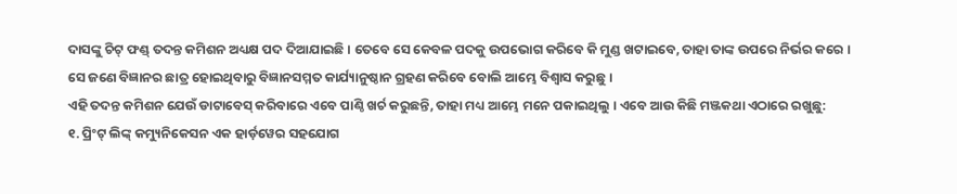ଦାସଙ୍କୁ ଚିଟ୍ ଫଣ୍ଡ୍ ତଦନ୍ତ କମିଶନ ଅଧ୍ୟକ୍ଷ ପଦ ଦିଆଯାଇଛି । ତେବେ ସେ କେବଳ ପଦକୁ ଉପଭୋଗ କରିବେ କି ମୁଣ୍ଡ ଖଟାଇବେ, ତାହା ତାଙ୍କ ଉପରେ ନିର୍ଭର କରେ । ସେ ଜଣେ ବିଜ୍ଞାନର ଛାତ୍ର ହୋଇଥିବାରୁ ବିଜ୍ଞାନସମ୍ମତ କାର୍ଯ୍ୟାନୁଷ୍ଠାନ ଗ୍ରହଣ କରିବେ ବୋଲି ଆମ୍ଭେ ବିଶ୍ୱାସ କରୁଛୁ ।
ଏହି ତଦନ୍ତ କମିଶନ ଯେଉଁ ଡାଟାବେସ୍ କରିବାରେ ଏବେ ପାଣ୍ଠି ଖର୍ଚ କରୁଛନ୍ତି, ତାହା ମଧ୍ୟ ଆମ୍ଭେ ମନେ ପକାଇଥିଲୁ । ଏବେ ଆଉ କିଛି ମଞ୍ଜକଥା ଏଠାରେ ରଖୁଛୁ:
୧. ପ୍ରିଂଟ୍ ଲିଙ୍କ୍ କମ୍ୟୁନିକେସନ ଏକ ହାର୍ଡ଼ୱେର ସହଯୋଗ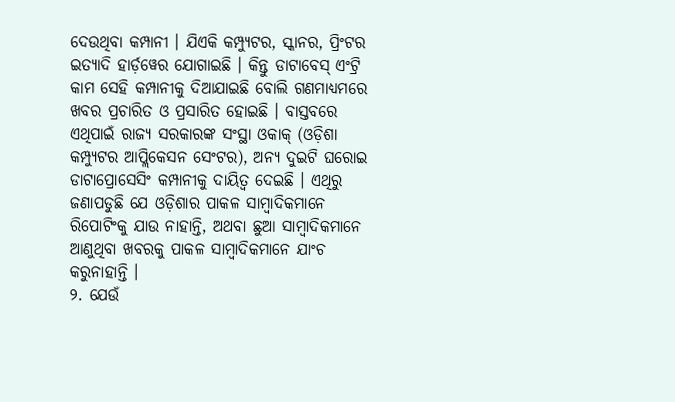ଦେଉଥିବା କମ୍ପାନୀ । ଯିଏକି କମ୍ପ୍ୟୁଟର, ସ୍କାନର, ପ୍ରିଂଟର ଇତ୍ୟାଦି ହାର୍ଡ଼ୱେର ଯୋଗାଇଛି । କିନ୍ତୁ ଡାଟାବେସ୍ ଏଂଟ୍ରି କାମ ସେହି କମ୍ପାନୀକୁ ଦିଆଯାଇଛି ବୋଲି ଗଣମାଧ୍ୟମରେ ଖବର ପ୍ରଚାରିତ ଓ ପ୍ରସାରିତ ହୋଇଛି । ବାସ୍ତବରେ ଏଥିପାଇଁ ରାଜ୍ୟ ସରକାରଙ୍କ ସଂସ୍ଥା ଓକାକ୍ (ଓଡ଼ିଶା କମ୍ପ୍ୟୁଟର ଆପ୍ଲିକେସନ ସେଂଟର), ଅନ୍ୟ ଦୁଇଟି ଘରୋଇ ଡାଟାପ୍ରୋସେସିଂ କମ୍ପାନୀକୁ ଦାୟିତ୍ୱ ଦେଇଛି । ଏଥିରୁ ଜଣାପଡୁଛି ଯେ ଓଡ଼ିଶାର ପାକଳ ସାମ୍ବାଦିକମାନେ ରିପୋଟିଂକୁ ଯାଉ ନାହାନ୍ତି, ଅଥବା ଛୁଆ ସାମ୍ବାଦିକମାନେ ଆଣୁଥିବା ଖବରକୁ ପାକଳ ସାମ୍ବାଦିକମାନେ ଯାଂଚ କରୁନାହାନ୍ତି ।
୨. ଯେଉଁ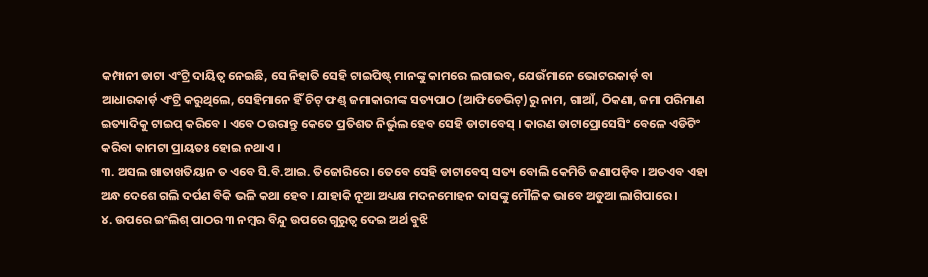କମ୍ପାନୀ ଡାଟା ଏଂଟ୍ରି ଦାୟିତ୍ୱ ନେଇଛି, ସେ ନିହାତି ସେହି ଟାଇପିଷ୍ଟ୍ ମାନଙ୍କୁ କାମରେ ଲଗାଇବ, ଯେଉଁମାନେ ଭୋଟରକାର୍ଡ଼ ବା ଆଧାରକାର୍ଡ଼ ଏଂଟ୍ରି କରୁଥିଲେ, ସେହିମାନେ ହିଁ ଚିଟ୍ ଫଣ୍ଡ୍ ଜମାକାରୀଙ୍କ ସତ୍ୟପାଠ (ଆଫିଡେଭିଟ୍)ରୁ ନାମ, ଗାଆଁ, ଠିକଣା, ଜମା ପରିମାଣ ଇତ୍ୟାଦିକୁ ଟାଇପ୍ କରିବେ । ଏବେ ଠଉରାନ୍ତୁ କେତେ ପ୍ରତିଶତ ନିର୍ଭୁଲ ହେବ ସେହି ଡାଟାବେସ୍ । କାରଣ ଡାଟାପ୍ରୋସେସିଂ ବେଳେ ଏଡିଟିଂ କରିବା କାମଟା ପ୍ରାୟତଃ ହୋଇ ନଥାଏ ।
୩. ଅସଲ ଖାତାଖତିୟାନ ତ ଏବେ ସି.ବି.ଆଇ. ତିଜୋରିରେ । ତେବେ ସେହି ଡାଟାବେସ୍ ସତ୍ୟ ବୋଲି କେମିତି ଜଣାପଡ଼ିବ । ଅତଏବ ଏହା ଅନ୍ଧ ଦେଶେ ଗଲି ଦର୍ପଣ ବିକି ଭଳି କଥା ହେବ । ଯାହାକି ନୂଆ ଅଧ୍ୟକ୍ଷ ମଦନମୋହନ ଦାସଙ୍କୁ ମୌଳିକ ଭାବେ ଅଡୁଆ ଲାଗିପାରେ ।
୪. ଉପରେ ଇଂଲିଶ୍ ପାଠର ୩ ନମ୍ବର ବିନ୍ଦୁ ଉପରେ ଗୁରୁତ୍ୱ ଦେଇ ଅର୍ଥ ବୁଝି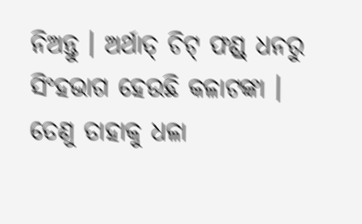ନିଅନ୍ତୁ । ଅର୍ଥାତ୍ ଚିଟ୍ ଫଣ୍ଡ୍ ଧନରୁ ସିଂହଭାଗ ହେଉଛି କଳାଟଙ୍କା । ତେଣୁ ତାହାକୁ ଧଳା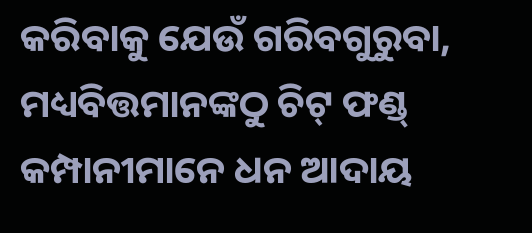କରିବାକୁ ଯେଉଁ ଗରିବଗୁରୁବା, ମଧ୍ୟବିତ୍ତମାନଙ୍କଠୁ ଚିଟ୍ ଫଣ୍ଡ୍ କମ୍ପାନୀମାନେ ଧନ ଆଦାୟ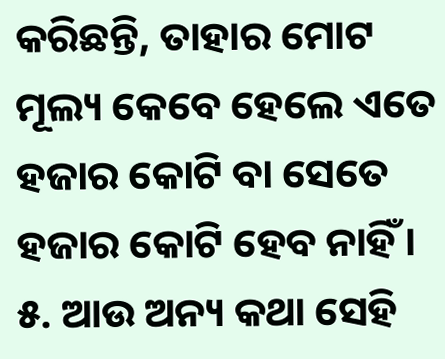କରିଛନ୍ତି, ତାହାର ମୋଟ ମୂଲ୍ୟ କେବେ ହେଲେ ଏତେ ହଜାର କୋଟି ବା ସେତେ ହଜାର କୋଟି ହେବ ନାହିଁ ।
୫. ଆଉ ଅନ୍ୟ କଥା ସେହି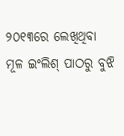୨୦୧୩ରେ ଲେଖିଥିବା ମୂଳ ଇଂଲିଶ୍ ପାଠରୁ ବୁଝି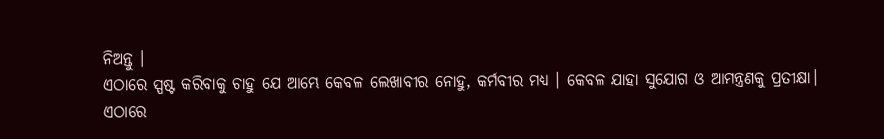ନିଅନ୍ତୁ ।
ଏଠାରେ ସ୍ପଷ୍ଟ କରିବାକୁ ଚାହୁ ଯେ ଆମ୍ଭେ କେବଳ ଲେଖାବୀର ନୋହୁ, କର୍ମବୀର ମଧ୍ୟ । କେବଳ ଯାହା ସୁଯୋଗ ଓ ଆମନ୍ତ୍ରଣକୁ ପ୍ରତୀକ୍ଷା।
ଏଠାରେ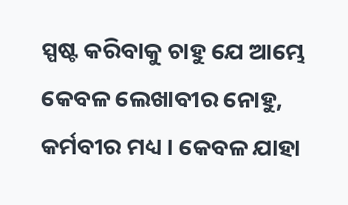ସ୍ପଷ୍ଟ କରିବାକୁ ଚାହୁ ଯେ ଆମ୍ଭେ କେବଳ ଲେଖାବୀର ନୋହୁ, କର୍ମବୀର ମଧ୍ୟ । କେବଳ ଯାହା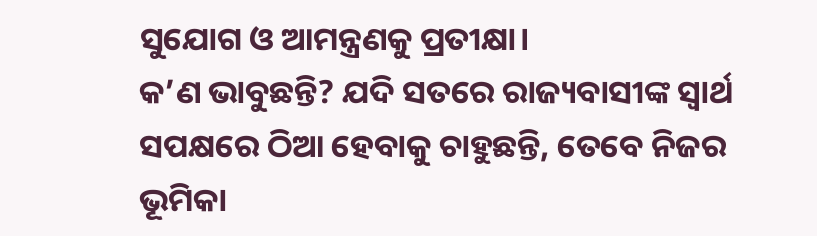ସୁଯୋଗ ଓ ଆମନ୍ତ୍ରଣକୁ ପ୍ରତୀକ୍ଷା।
କ’ଣ ଭାବୁଛନ୍ତି? ଯଦି ସତରେ ରାଜ୍ୟବାସୀଙ୍କ ସ୍ୱାର୍ଥ ସପକ୍ଷରେ ଠିଆ ହେବାକୁ ଚାହୁଛନ୍ତି, ତେବେ ନିଜର ଭୂମିକା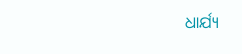ଧାର୍ଯ୍ୟ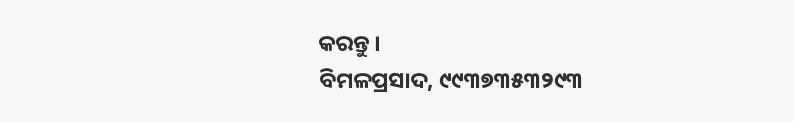କରନ୍ତୁ ।
ବିମଳପ୍ରସାଦ, ୯୯୩୭୩୫୩୨୯୩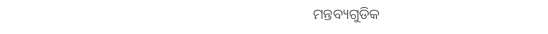ମନ୍ତବ୍ୟଗୁଡିକ